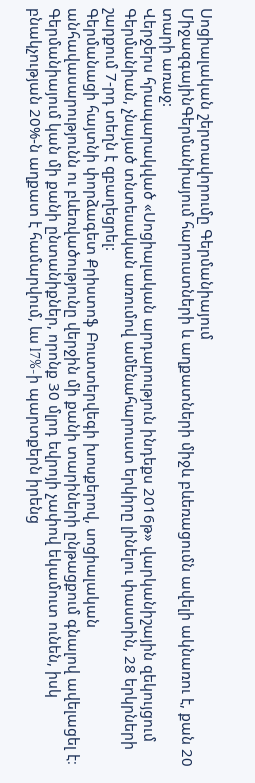Սոցիալական շերտավորումը Գերմանիայում
ՄիջազգայինԳերմանիայում հարուստների և աղքատների միջև բևեռացումն ավելի ակնառու է, քան 20 տարի առաջ:
Վերջերս հրապարակված «Սոցիալական արդարություն ինդեքս 2016թ» վարկանիշային զեկույցում Գերմանիան, չնայած տնտեսական առումով ամենահարուստ երկիրը լինելու փաստին, 28 երկրների շարքում 7-րդ տեղն է զբաղեցրել:
Գերմանացի հայտնի փորձագետ Քրիստոֆ Բուտտերվեգի խոսքերով, սոցիալական անհավասարությունն ու բևեռվածությունը վերջին մի քանի տարիների ընթացքում գնալով ավելացել է։ Գերմանիայում կան մի քանի ընտանիքներ, որոնք 30 մլրդ եվրոյի չափով եկամուտ ունեն, իսկ բնակչության 20%-ն աղքատ է համարվում, ևս l7%-ի պարտքերն իրենց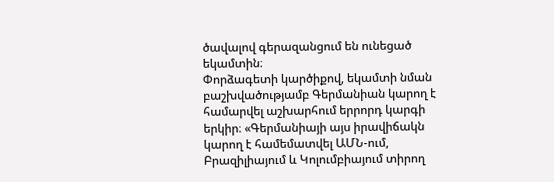ծավալով գերազանցում են ունեցած եկամտին։
Փորձագետի կարծիքով, եկամտի նման բաշխվածությամբ Գերմանիան կարող է համարվել աշխարհում երրորդ կարգի երկիր։ «Գերմանիայի այս իրավիճակն կարող է համեմատվել ԱՄՆ-ում, Բրազիլիայում և Կոլումբիայում տիրող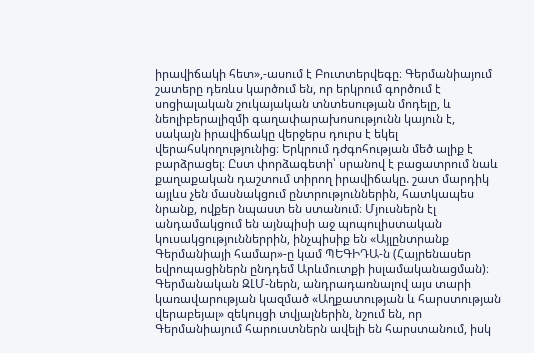իրավիճակի հետ»,-ասում է Բուտտերվեգը։ Գերմանիայում շատերը դեռևս կարծում են, որ երկրում գործում է սոցիալական շուկայական տնտեսության մոդելը, և նեոլիբերալիզմի գաղափարախոսությունն կայուն է, սակայն իրավիճակը վերջերս դուրս է եկել վերահսկողությունից։ Երկրում դժգոհության մեծ ալիք է բարձրացել։ Ըստ փորձագետի՝ սրանով է բացատրում նաև քաղաքական դաշտում տիրող իրավիճակը. շատ մարդիկ այլևս չեն մասնակցում ընտրություններին, հատկապես նրանք, ովքեր նպաստ են ստանում։ Մյուսներն էլ անդամակցում են այնպիսի աջ պոպուլիստական կուսակցություններրին, ինչպիսիք են «Այլընտրանք Գերմանիայի համար»-ը կամ ՊԵԳԻԴԱ-ն (Հայրենասեր եվրոպացիներն ընդդեմ Արևմուտքի իսլամականացման)։
Գերմանական ԶԼՄ-ներն, անդրադառնալով այս տարի կառավարության կազմած «Աղքատության և հարստության վերաբեյալ» զեկույցի տվյալներին, նշում են, որ Գերմանիայում հարուստներն ավելի են հարստանում, իսկ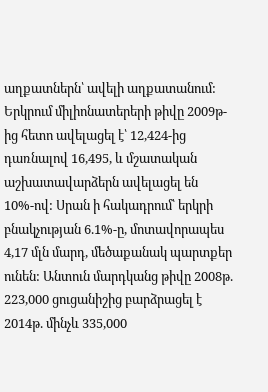աղքատներն՝ ավելի աղքատանում: Երկրում միլիոնատերերի թիվը 2009թ-ից հետո ավելացել է՝ 12,424-ից դառնալով 16,495, և մշատական աշխատավարձերն ավելացել են 10%-ով: Սրան ի հակադրում՝ երկրի բնակչության 6.1%-ը, մոտավորապես 4,17 մլն մարդ, մեծաքանակ պարտքեր ունեն: Անտուն մարդկանց թիվը 2008թ. 223,000 ցուցանիշից բարձրացել է 2014թ. մինչև 335,000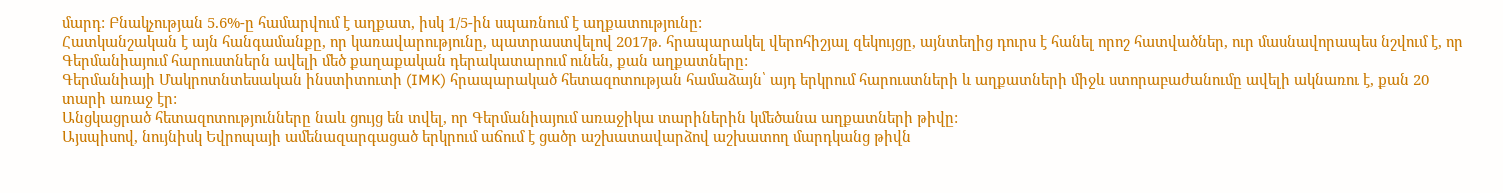մարդ: Բնակչության 5.6%-ը համարվում է աղքատ, իսկ 1/5-ին սպառնում է աղքատությունը:
Հատկանշական է այն հանգամանքը, որ կառավարությունը, պատրաստվելով 2017թ. հրապարակել վերոհիշյալ զեկույցը, այնտեղից դուրս է հանել որոշ հատվածներ, ուր մասնավորապես նշվում է, որ Գերմանիայում հարուստներն ավելի մեծ քաղաքական դերակատարում ունեն, քան աղքատները:
Գերմանիայի Մակրոտնտեսական ինստիտուտի (IMK) հրապարակած հետազոտության համաձայն՝ այդ երկրում հարուստների և աղքատների միջև ստորաբաժանումը ավելի ակնառու է, քան 20 տարի առաջ էր:
Անցկացրած հետազոտությունները նաև ցույց են տվել, որ Գերմանիայում առաջիկա տարիներին կմեծանա աղքատների թիվը:
Այսպիսով, նույնիսկ Եվրոպայի ամենազարգացած երկրում աճում է ցածր աշխատավարձով աշխատող մարդկանց թիվն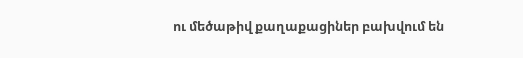ու մեծաթիվ քաղաքացիներ բախվում են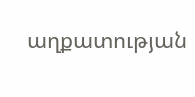աղքատության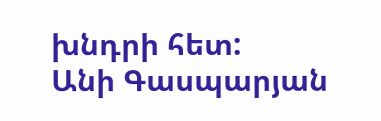խնդրի հետ:
Անի Գասպարյան